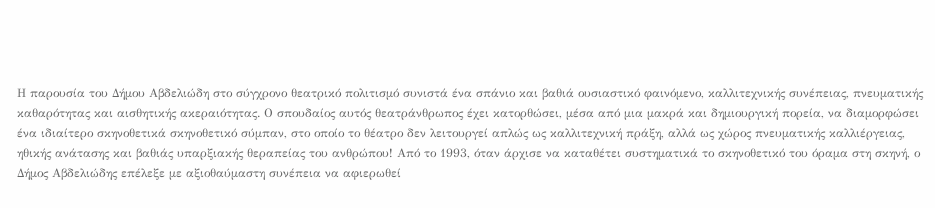Η παρουσία του Δήμου Αβδελιώδη στο σύγχρονο θεατρικό πολιτισμό συνιστά ένα σπάνιο και βαθιά ουσιαστικό φαινόμενο, καλλιτεχνικής συνέπειας, πνευματικής καθαρότητας και αισθητικής ακεραιότητας. Ο σπουδαίος αυτός θεατράνθρωπος έχει κατορθώσει, μέσα από μια μακρά και δημιουργική πορεία, να διαμορφώσει ένα ιδιαίτερο σκηνοθετικά σκηνοθετικό σύμπαν, στο οποίο το θέατρο δεν λειτουργεί απλώς ως καλλιτεχνική πράξη, αλλά ως χώρος πνευματικής καλλιέργειας, ηθικής ανάτασης και βαθιάς υπαρξιακής θεραπείας του ανθρώπου! Από το 1993, όταν άρχισε να καταθέτει συστηματικά το σκηνοθετικό του όραμα στη σκηνή, ο Δήμος Αβδελιώδης επέλεξε με αξιοθαύμαστη συνέπεια να αφιερωθεί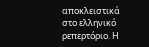αποκλειστικά στο ελληνικό ρεπερτόριο. Η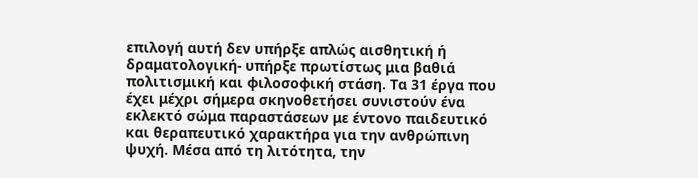επιλογή αυτή δεν υπήρξε απλώς αισθητική ή δραματολογική- υπήρξε πρωτίστως μια βαθιά πολιτισμική και φιλοσοφική στάση. Τα 31 έργα που έχει μέχρι σήμερα σκηνοθετήσει συνιστούν ένα εκλεκτό σώμα παραστάσεων με έντονο παιδευτικό και θεραπευτικό χαρακτήρα για την ανθρώπινη ψυχή. Μέσα από τη λιτότητα, την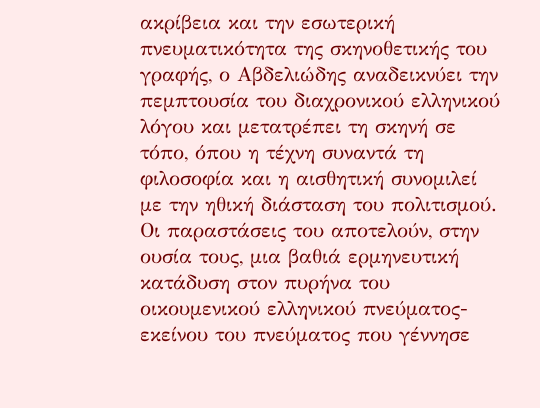ακρίβεια και την εσωτερική πνευματικότητα της σκηνοθετικής του γραφής, ο Αβδελιώδης αναδεικνύει την πεμπτουσία του διαχρονικού ελληνικού λόγου και μετατρέπει τη σκηνή σε τόπο, όπου η τέχνη συναντά τη φιλοσοφία και η αισθητική συνομιλεί με την ηθική διάσταση του πολιτισμού. Οι παραστάσεις του αποτελούν, στην ουσία τους, μια βαθιά ερμηνευτική κατάδυση στον πυρήνα του οικουμενικού ελληνικού πνεύματος- εκείνου του πνεύματος που γέννησε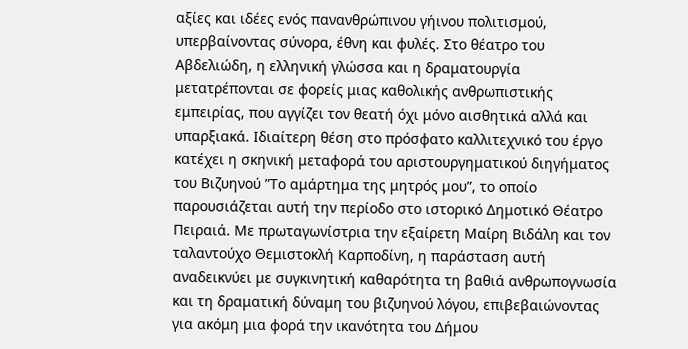αξίες και ιδέες ενός πανανθρώπινου γήινου πολιτισμού, υπερβαίνοντας σύνορα, έθνη και φυλές. Στο θέατρο του Αβδελιώδη, η ελληνική γλώσσα και η δραματουργία μετατρέπονται σε φορείς μιας καθολικής ανθρωπιστικής εμπειρίας, που αγγίζει τον θεατή όχι μόνο αισθητικά αλλά και υπαρξιακά. Ιδιαίτερη θέση στο πρόσφατο καλλιτεχνικό του έργο κατέχει η σκηνική μεταφορά του αριστουργηματικού διηγήματος του Βιζυηνού ”Το αμάρτημα της μητρός μου”, το οποίο παρουσιάζεται αυτή την περίοδο στο ιστορικό Δημοτικό Θέατρο Πειραιά. Με πρωταγωνίστρια την εξαίρετη Μαίρη Βιδάλη και τον ταλαντούχο Θεμιστοκλή Καρποδίνη, η παράσταση αυτή αναδεικνύει με συγκινητική καθαρότητα τη βαθιά ανθρωπογνωσία και τη δραματική δύναμη του βιζυηνού λόγου, επιβεβαιώνοντας για ακόμη μια φορά την ικανότητα του Δήμου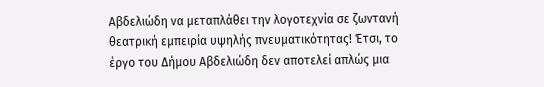Αβδελιώδη να μεταπλάθει την λογοτεχνία σε ζωντανή θεατρική εμπειρία υψηλής πνευματικότητας! Έτσι, το έργο του Δήμου Αβδελιώδη δεν αποτελεί απλώς μια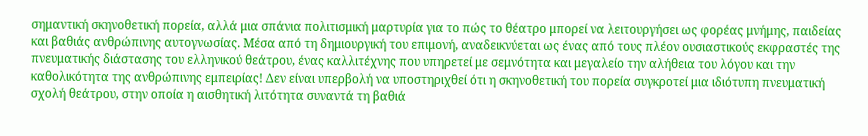σημαντική σκηνοθετική πορεία, αλλά μια σπάνια πολιτισμική μαρτυρία για το πώς το θέατρο μπορεί να λειτουργήσει ως φορέας μνήμης, παιδείας και βαθιάς ανθρώπινης αυτογνωσίας. Μέσα από τη δημιουργική του επιμονή, αναδεικνύεται ως ένας από τους πλέον ουσιαστικούς εκφραστές της πνευματικής διάστασης του ελληνικού θεάτρου, ένας καλλιτέχνης που υπηρετεί με σεμνότητα και μεγαλείο την αλήθεια του λόγου και την καθολικότητα της ανθρώπινης εμπειρίας! Δεν είναι υπερβολή να υποστηριχθεί ότι η σκηνοθετική του πορεία συγκροτεί μια ιδιότυπη πνευματική σχολή θεάτρου, στην οποία η αισθητική λιτότητα συναντά τη βαθιά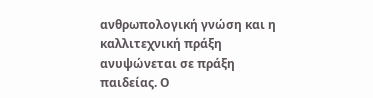ανθρωπολογική γνώση και η καλλιτεχνική πράξη ανυψώνεται σε πράξη παιδείας. Ο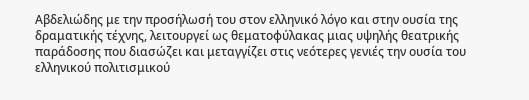Αβδελιώδης με την προσήλωσή του στον ελληνικό λόγο και στην ουσία της δραματικής τέχνης, λειτουργεί ως θεματοφύλακας μιας υψηλής θεατρικής παράδοσης που διασώζει και μεταγγίζει στις νεότερες γενιές την ουσία του ελληνικού πολιτισμικού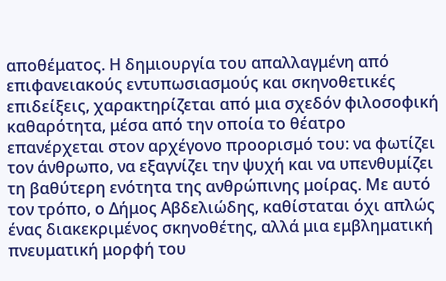αποθέματος. Η δημιουργία του απαλλαγμένη από επιφανειακούς εντυπωσιασμούς και σκηνοθετικές επιδείξεις, χαρακτηρίζεται από μια σχεδόν φιλοσοφική καθαρότητα, μέσα από την οποία το θέατρο επανέρχεται στον αρχέγονο προορισμό του: να φωτίζει τον άνθρωπο, να εξαγνίζει την ψυχή και να υπενθυμίζει τη βαθύτερη ενότητα της ανθρώπινης μοίρας. Με αυτό τον τρόπο, ο Δήμος Αβδελιώδης, καθίσταται όχι απλώς ένας διακεκριμένος σκηνοθέτης, αλλά μια εμβληματική πνευματική μορφή του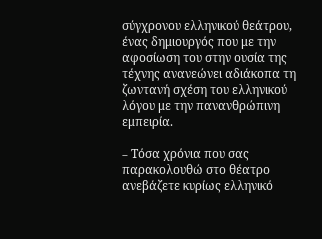σύγχρονου ελληνικού θεάτρου, ένας δημιουργός που με την αφοσίωση του στην ουσία της τέχνης ανανεώνει αδιάκοπα τη ζωντανή σχέση του ελληνικού λόγου με την πανανθρώπινη εμπειρία.

– Tόσα χρόνια που σας παρακολουθώ στο θέατρο ανεβάζετε κυρίως ελληνικό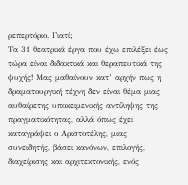ρεπερτόριο. Γιατί;
Τα 31 θεατρικά έργα που έχω επιλέξει έως τώρα είναι διδακτικά και θεραπευτικά της ψυχής! Μας μαθαίνουν κατ’ αρχήν πως η δραματουργική τέχνη δεν είναι θέμα μιας αυθαίρετης υποκειμενικής αντίληψης της πραγματικότητας, αλλά όπως έχει καταγράψει ο Αριστοτέλης, μιας συνειδητής, βάσει κανόνων, επιλογής, διαχείρισης και αρχιτεκτονικής, ενός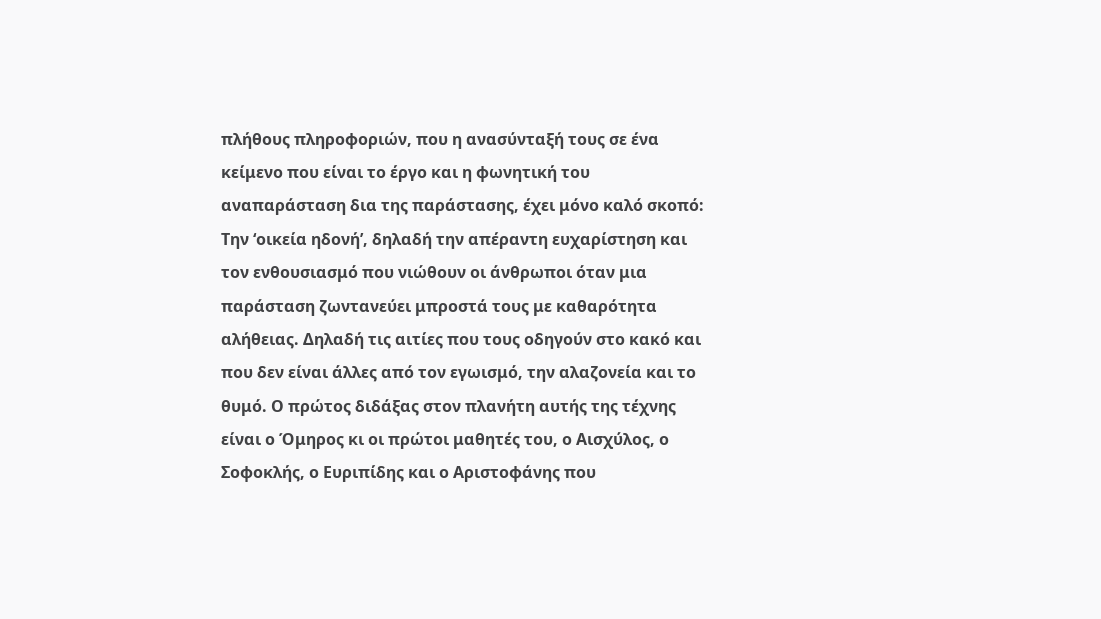πλήθους πληροφοριών, που η ανασύνταξή τους σε ένα κείμενο που είναι το έργο και η φωνητική του αναπαράσταση δια της παράστασης, έχει μόνο καλό σκοπό: Την ‘οικεία ηδονή’, δηλαδή την απέραντη ευχαρίστηση και τον ενθουσιασμό που νιώθουν οι άνθρωποι όταν μια παράσταση ζωντανεύει μπροστά τους με καθαρότητα αλήθειας. Δηλαδή τις αιτίες που τους οδηγούν στο κακό και που δεν είναι άλλες από τον εγωισμό, την αλαζονεία και το θυμό. Ο πρώτος διδάξας στον πλανήτη αυτής της τέχνης είναι ο Όμηρος κι οι πρώτοι μαθητές του, ο Αισχύλος, ο Σοφοκλής, ο Ευριπίδης και ο Αριστοφάνης που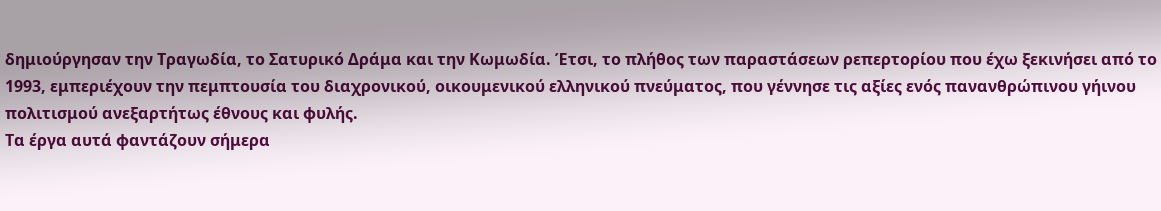δημιούργησαν την Τραγωδία, το Σατυρικό Δράμα και την Κωμωδία. Έτσι, το πλήθος των παραστάσεων ρεπερτορίου που έχω ξεκινήσει από το 1993, εμπεριέχουν την πεμπτουσία του διαχρονικού, οικουμενικού ελληνικού πνεύματος, που γέννησε τις αξίες ενός πανανθρώπινου γήινου πολιτισμού ανεξαρτήτως έθνους και φυλής.
Τα έργα αυτά φαντάζουν σήμερα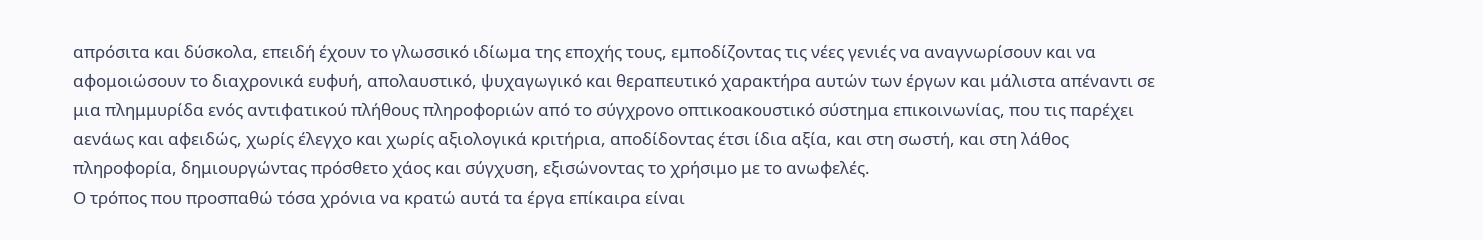απρόσιτα και δύσκολα, επειδή έχουν το γλωσσικό ιδίωμα της εποχής τους, εμποδίζοντας τις νέες γενιές να αναγνωρίσουν και να αφομοιώσουν το διαχρονικά ευφυή, απολαυστικό, ψυχαγωγικό και θεραπευτικό χαρακτήρα αυτών των έργων και μάλιστα απέναντι σε μια πλημμυρίδα ενός αντιφατικού πλήθους πληροφοριών από το σύγχρονο οπτικοακουστικό σύστημα επικοινωνίας, που τις παρέχει αενάως και αφειδώς, χωρίς έλεγχο και χωρίς αξιολογικά κριτήρια, αποδίδοντας έτσι ίδια αξία, και στη σωστή, και στη λάθος πληροφορία, δημιουργώντας πρόσθετο χάος και σύγχυση, εξισώνοντας το χρήσιμο με το ανωφελές.
Ο τρόπος που προσπαθώ τόσα χρόνια να κρατώ αυτά τα έργα επίκαιρα είναι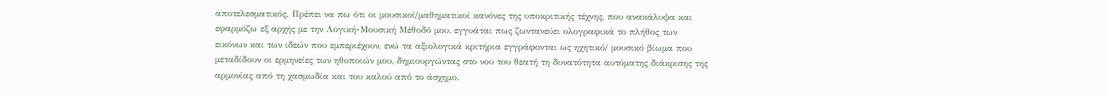αποτελεσματικός. Πρέπει να πω ότι οι μουσικοί/μαθηματικοί κανόνες της υποκριτικής τέχνης, που ανακάλυψα και εφαρμόζω εξ αρχής με την Λογική-Μουσική Μέθοδό μου, εγγυάται πως ζωντανεύει ολογραφικά το πλήθος των εικόνων και των ιδεών που εμπεριέχουν, ενώ τα αξιολογικά κριτήρια εγγράφονται ως ηχητικό/ μουσικό βίωμα που μεταδίδουν οι ερμηνείες των ηθοποιών μου, δημιουργώντας στο νου του θεατή τη δυνατότητα αυτόματης διάκρισης της αρμονίας από τη χασμωδία και του καλού από το άσχημο.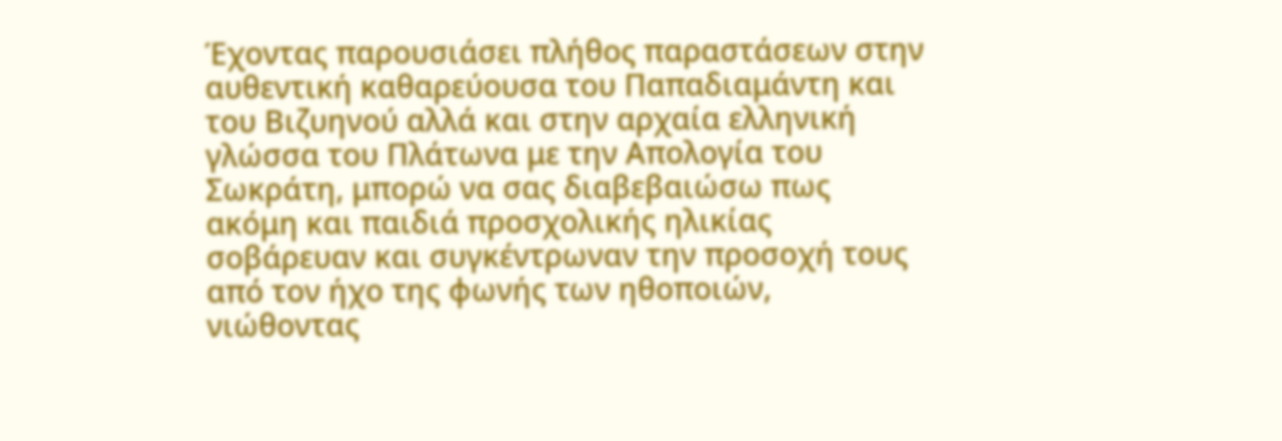Έχοντας παρουσιάσει πλήθος παραστάσεων στην αυθεντική καθαρεύουσα του Παπαδιαμάντη και του Βιζυηνού αλλά και στην αρχαία ελληνική γλώσσα του Πλάτωνα με την Απολογία του Σωκράτη, μπορώ να σας διαβεβαιώσω πως ακόμη και παιδιά προσχολικής ηλικίας σοβάρευαν και συγκέντρωναν την προσοχή τους από τον ήχο της φωνής των ηθοποιών, νιώθοντας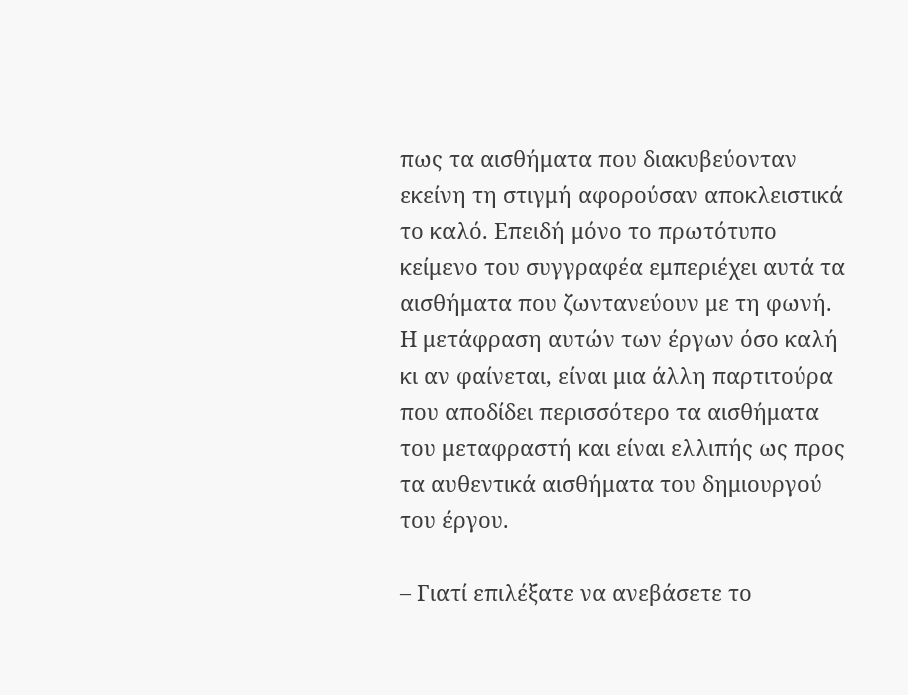πως τα αισθήματα που διακυβεύονταν εκείνη τη στιγμή αφορούσαν αποκλειστικά το καλό. Επειδή μόνο το πρωτότυπο κείμενο του συγγραφέα εμπεριέχει αυτά τα αισθήματα που ζωντανεύουν με τη φωνή. Η μετάφραση αυτών των έργων όσο καλή κι αν φαίνεται, είναι μια άλλη παρτιτούρα που αποδίδει περισσότερο τα αισθήματα του μεταφραστή και είναι ελλιπής ως προς τα αυθεντικά αισθήματα του δημιουργού του έργου.

– Γιατί επιλέξατε να ανεβάσετε το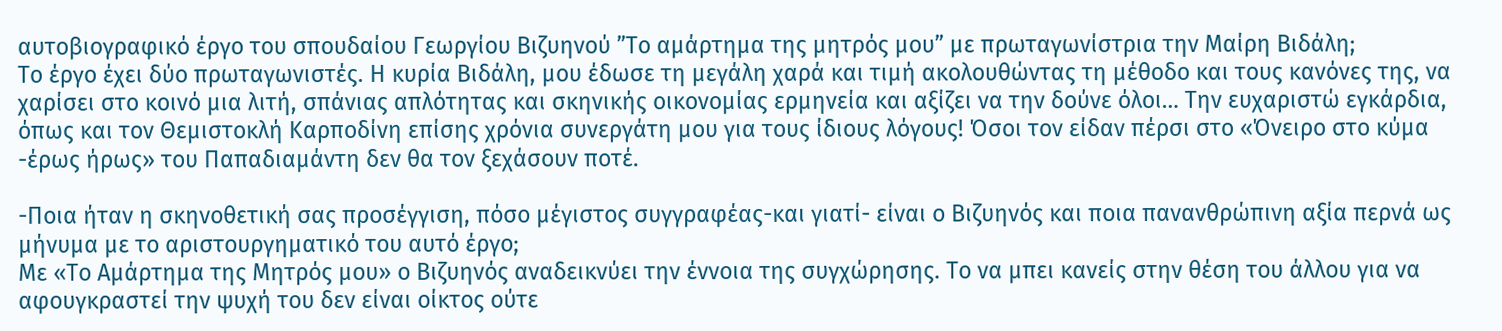αυτοβιογραφικό έργο του σπουδαίου Γεωργίου Βιζυηνού ”Το αμάρτημα της μητρός μου” με πρωταγωνίστρια την Μαίρη Βιδάλη;
Το έργο έχει δύο πρωταγωνιστές. Η κυρία Βιδάλη, μου έδωσε τη μεγάλη χαρά και τιμή ακολουθώντας τη μέθοδο και τους κανόνες της, να χαρίσει στο κοινό μια λιτή, σπάνιας απλότητας και σκηνικής οικονομίας ερμηνεία και αξίζει να την δούνε όλοι… Την ευχαριστώ εγκάρδια, όπως και τον Θεμιστοκλή Καρποδίνη επίσης χρόνια συνεργάτη μου για τους ίδιους λόγους! Όσοι τον είδαν πέρσι στο «Όνειρο στο κύμα -έρως ήρως» του Παπαδιαμάντη δεν θα τον ξεχάσουν ποτέ.

-Ποια ήταν η σκηνοθετική σας προσέγγιση, πόσο μέγιστος συγγραφέας-και γιατί- είναι ο Βιζυηνός και ποια πανανθρώπινη αξία περνά ως μήνυμα με το αριστουργηματικό του αυτό έργο;
Με «Το Αμάρτημα της Μητρός μου» ο Βιζυηνός αναδεικνύει την έννοια της συγχώρησης. Το να μπει κανείς στην θέση του άλλου για να αφουγκραστεί την ψυχή του δεν είναι οίκτος ούτε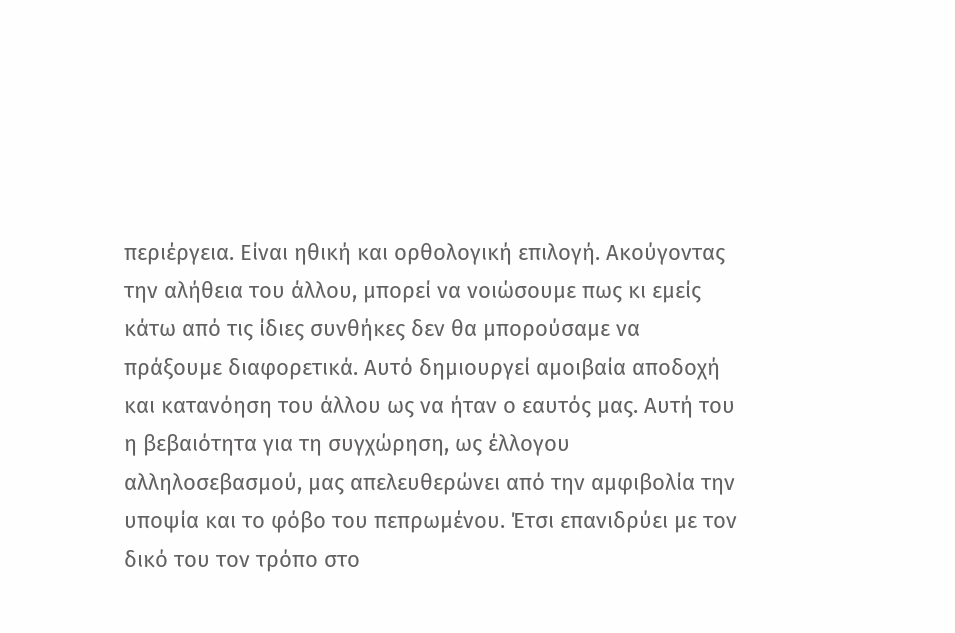περιέργεια. Είναι ηθική και ορθολογική επιλογή. Ακούγοντας την αλήθεια του άλλου, μπορεί να νοιώσουμε πως κι εμείς κάτω από τις ίδιες συνθήκες δεν θα μπορούσαμε να πράξουμε διαφορετικά. Αυτό δημιουργεί αμοιβαία αποδοχή και κατανόηση του άλλου ως να ήταν ο εαυτός μας. Αυτή του η βεβαιότητα για τη συγχώρηση, ως έλλογου αλληλοσεβασμού, μας απελευθερώνει από την αμφιβολία την υποψία και το φόβο του πεπρωμένου. Έτσι επανιδρύει με τον δικό του τον τρόπο στο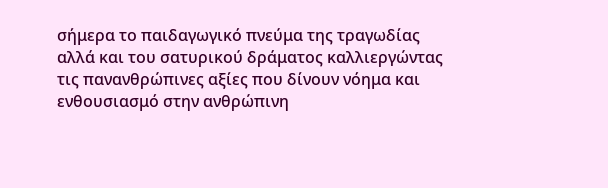σήμερα το παιδαγωγικό πνεύμα της τραγωδίας αλλά και του σατυρικού δράματος καλλιεργώντας τις πανανθρώπινες αξίες που δίνουν νόημα και ενθουσιασμό στην ανθρώπινη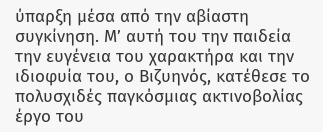ύπαρξη μέσα από την αβίαστη συγκίνηση. Μ’ αυτή του την παιδεία την ευγένεια του χαρακτήρα και την ιδιοφυία του, ο Βιζυηνός, κατέθεσε το πολυσχιδές παγκόσμιας ακτινοβολίας έργο του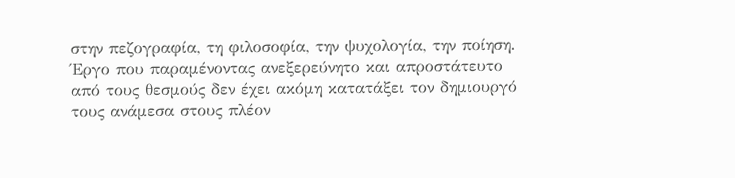στην πεζογραφία, τη φιλοσοφία, την ψυχολογία, την ποίηση. Έργο που παραμένοντας ανεξερεύνητο και απροστάτευτο από τους θεσμούς δεν έχει ακόμη κατατάξει τον δημιουργό τους ανάμεσα στους πλέον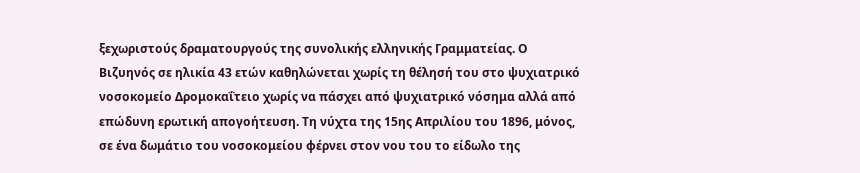ξεχωριστούς δραματουργούς της συνολικής ελληνικής Γραμματείας. Ο Βιζυηνός σε ηλικία 43 ετών καθηλώνεται χωρίς τη θέλησή του στο ψυχιατρικό νοσοκομείο Δρομοκαΐτειο χωρίς να πάσχει από ψυχιατρικό νόσημα αλλά από επώδυνη ερωτική απογοήτευση. Τη νύχτα της 15ης Απριλίου του 1896, μόνος, σε ένα δωμάτιο του νοσοκομείου φέρνει στον νου του το είδωλο της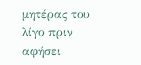μητέρας του λίγο πριν αφήσει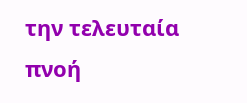την τελευταία πνοή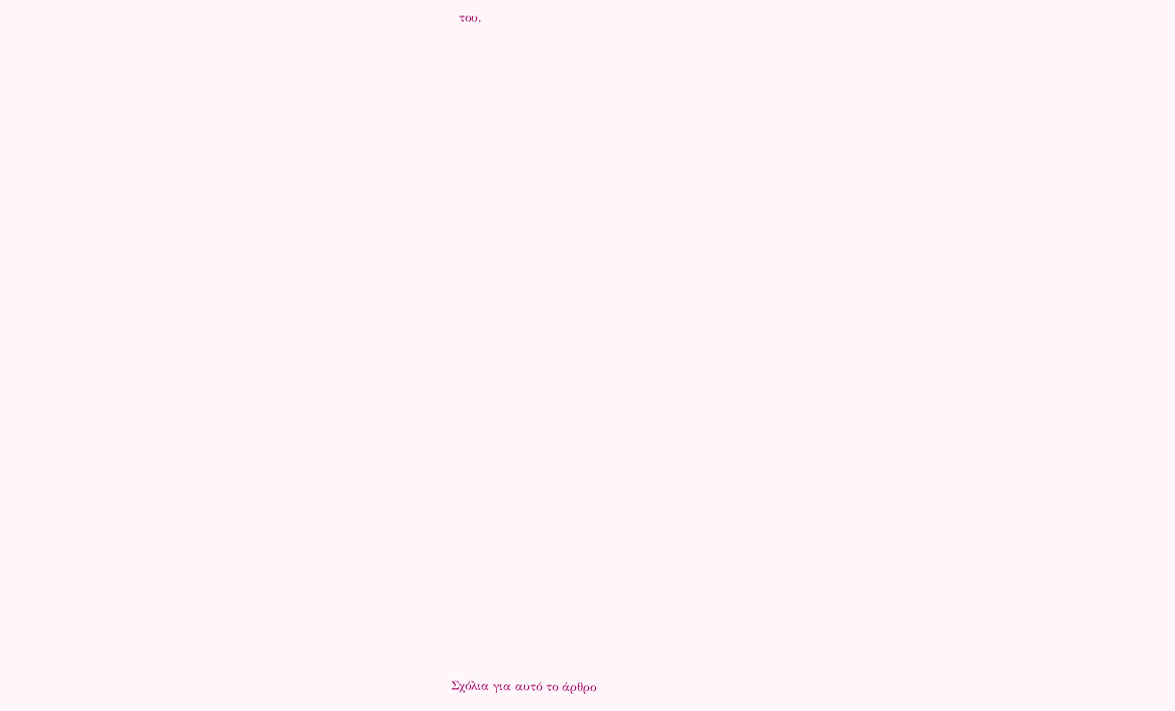του.











































Σχόλια για αυτό το άρθρο